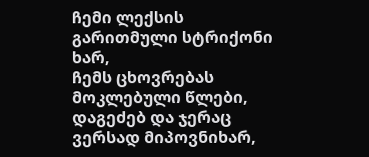ჩემი ლექსის გარითმული სტრიქონი ხარ,
ჩემს ცხოვრებას მოკლებული წლები,
დაგეძებ და ჯერაც ვერსად მიპოვნიხარ,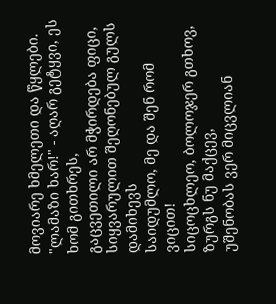მოვიარე ხმელეთი და წყლები.
"ლამაზი ხარ!" - აღარ გეტყვი, ეს ხომ გითხრეს,
გაცვეთილი არ მჭირდება ფიცი,
სიყვარულით შეღონებულ გულს დამიხევს
საიდუმლო, მე და შენ რომ ვიცით!
სიცოცხლეო, ბოლოჯერ გთხოვ, ზურგს ნუ მაქცევ,
უშენობას ვერ მიცვლიან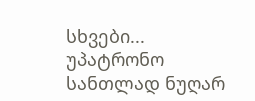სხვები...
უპატრონო სანთლად ნუღარ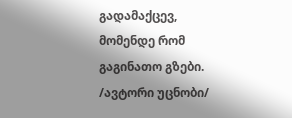გადამაქცევ,
მომენდე რომ გაგინათო გზები.
/ავტორი უცნობი/